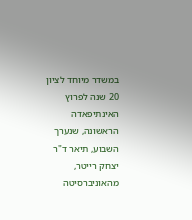במשדר מיוחד לציון 20 שנה לפרוץ האינתיפאדה הראשונה, שנערך השבוע, תיאר ד"ר יצחק רייטר, מהאוניברסיטה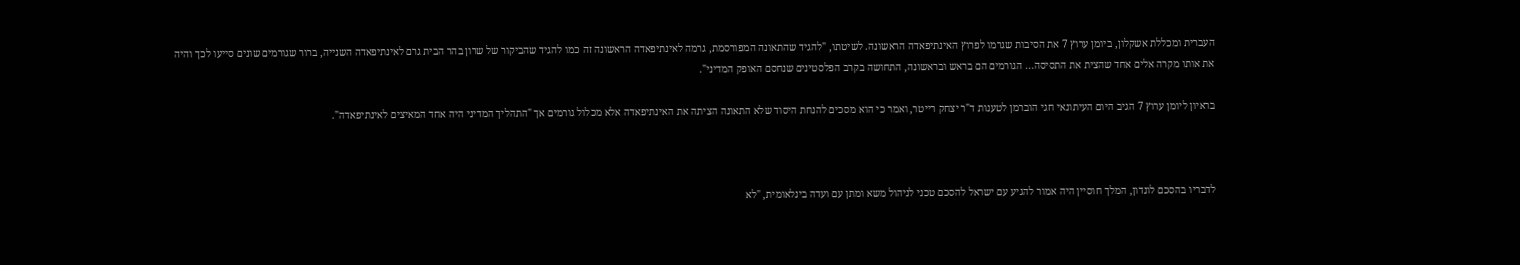העברית ומכללת אשקלון, ביומן ערוץ 7 את הסיבות שגרמו לפרוץ האינתיפאדה הראשונה. לשיטתו, "להגיד שהתאונה המפורסמת, גרמה לאינתיפאדה הראשונה זה כמו להגיד שהביקור של שרון בהר הבית גרם לאינתיפאדה השנייה, ברור שגורמים שונים סייעו לכך והיה את אותו מקרה אלים אחד שהצית את התסיסה... הגורמים הם בראש ובראשונה, התחושה בקרב הפלסטינים שנחסם האופק המדיני".

בראיון ליומן ערוץ 7 הגיב היום העיתונאי חגי הוברמן לטענות ד"ר יצחק רייטר, ואמר כי הוא מסכים להנחת היסוד שלא התאונה הציתה את האינתיפאדה אלא מכלול גורמים אך "התהליך המדיני היה אחד המאיצים לאינתיפאדה".



לדבריו בהסכם לונדון, המלך חוסיין היה אמור להגיע עם ישראל להסכם טכני לניהול משא ומתן עם ועדה בינלאומית, "לא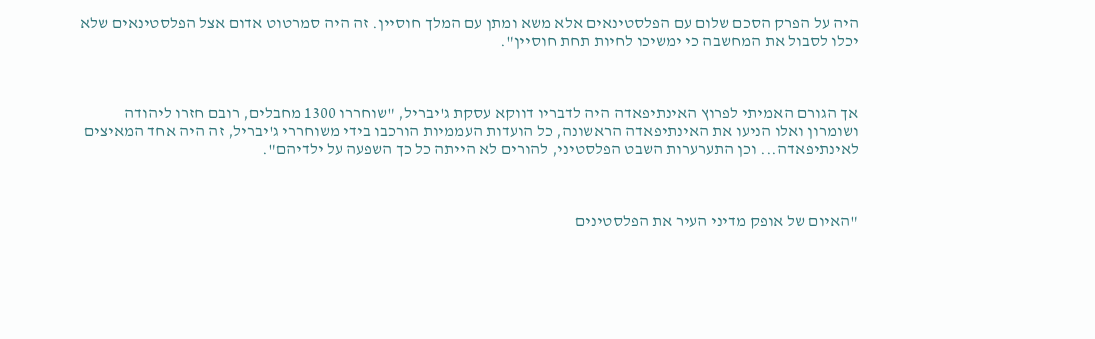היה על הפרק הסכם שלום עם הפלסטינאים אלא משא ומתן עם המלך חוסיין. זה היה סמרטוט אדום אצל הפלסטינאים שלא יכלו לסבול את המחשבה כי ימשיכו לחיות תחת חוסיין".



אך הגורם האמיתי לפרוץ האינתיפאדה היה לדבריו דווקא עסקת ג'יבריל, "שוחררו 1300 מחבלים, רובם חזרו ליהודה ושומרון ואלו הניעו את האינתיפאדה הראשונה, כל הועדות העממיות הורכבו בידי משוחררי ג'יבריל, זה היה אחד המאיצים לאינתיפאדה... וכן התערערות השבט הפלסטיני, להורים לא הייתה כל כך השפעה על ילדיהם".



"האיום של אופק מדיני העיר את הפלסטינים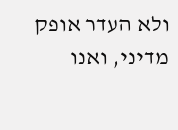ולא העדר אופק מדיני, ואנו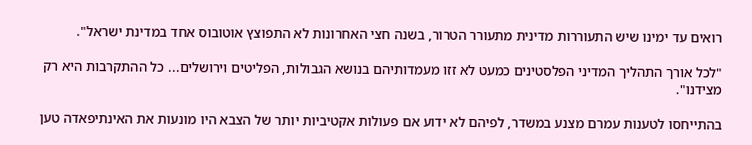רואים עד ימינו שיש התעוררות מדינית מתעורר הטרור, בשנה חצי האחרונות לא התפוצץ אוטובוס אחד במדינת ישראל".

"לכל אורך התהליך המדיני הפלסטינים כמעט לא זזו מעמדותיהם בנושא הגבולות, הפליטים וירושלים... כל ההתקרבות היא רק מצידנו".

בהתייחסו לטענות עמרם מצנע במשדר, לפיהם לא ידוע אם פעולות אקטיביות יותר של הצבא היו מונעות את האינתיפאדה טען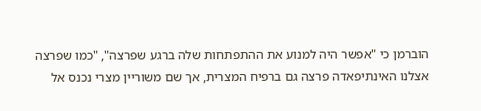הוברמן כי "אפשר היה למנוע את ההתפתחות שלה ברגע שפרצה", "כמו שפרצה אצלנו האינתיפאדה פרצה גם ברפיח המצרית, אך שם משוריין מצרי נכנס אל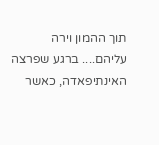תוך ההמון וירה עליהם.... ברגע שפרצה האינתיפאדה, כאשר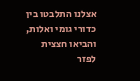אצלנו התלבטו בין כדורי גומי ואלות, והביאו חצצית לפזר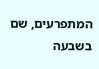המתפרעים, שם בשבעה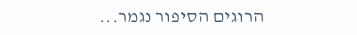הרוגים הסיפור נגמר...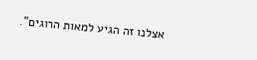אצלנו זה הגיע למאות הרוגים".